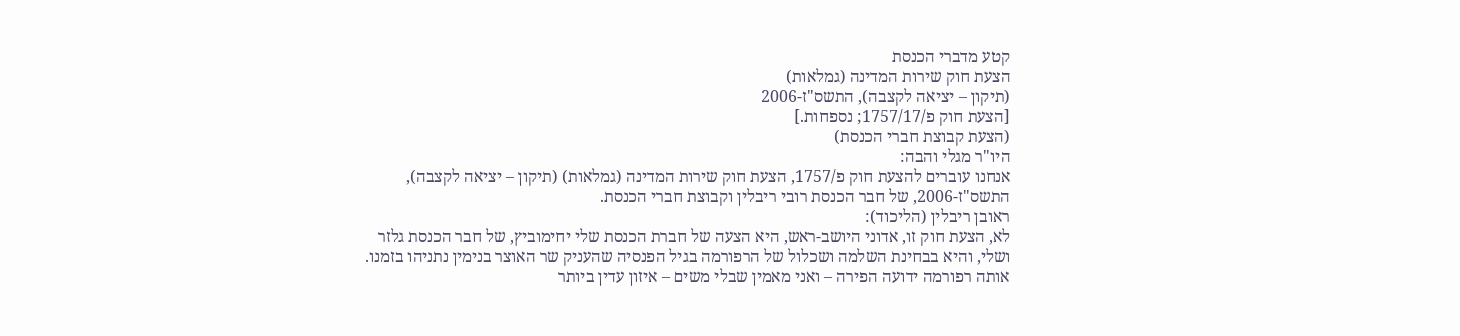קטע מדברי הכנסת
הצעת חוק שירות המדינה (גמלאות)
(תיקון – יציאה לקצבה), התשס"ז-2006
[הצעת חוק פ/1757/17; נספחות.]
(הצעת קבוצת חברי הכנסת)
היו"ר מגלי והבה:
אנחנו עוברים להצעת חוק פ/1757, הצעת חוק שירות המדינה (גמלאות) (תיקון – יציאה לקצבה), התשס"ז-2006, של חבר הכנסת רובי ריבלין וקבוצת חברי הכנסת.
ראובן ריבלין (הליכוד):
לא, הצעת חוק זו, אדוני היושב-ראש, היא הצעה של חברת הכנסת שלי יחימוביץ, של חבר הכנסת גלזר ושלי, והיא בבחינת השלמה ושכלול של הרפורמה בגיל הפנסיה שהעניק שר האוצר בנימין נתניהו בזמנו. אותה רפורמה ידועה הפירה – ואני מאמין שבלי משים – איזון עדין ביותר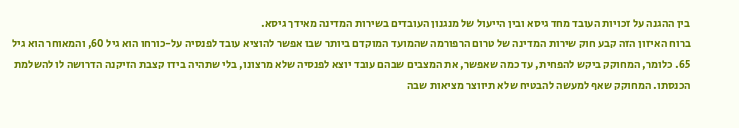בין ההגנה על זכויות העובד מחד גיסא ובין הייעול של מנגנון העובדים בשירות המדינה מאידך גיסא.
ברוח האיזון הזה קבע חוק שירות המדינה של טרום הרפורמה שהמועד המוקדם ביותר שבו אפשר להוציא עובד לפנסיה על-כורחו הוא גיל 60, והמאוחר הוא גיל 65. כלומר, המחוקק ביקש להפחית, עד כמה שאפשר, את המצבים שבהם עובד יוצא לפנסיה שלא מרצונו, בלי שתהיה בידו קצבת הזיקנה הדרושה לו להשלמת הכנסתו. המחוקק שאף למעשה להבטיח שלא תיווצר מציאות שבה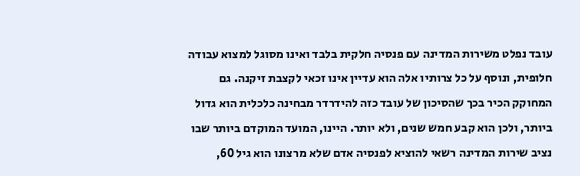עובד נפלט משירות המדינה עם פנסיה חלקית בלבד ואינו מסוגל למצוא עבודה חלופית, ונוסף על כל צרותיו אלה הוא עדיין אינו זכאי לקצבת זיקנה. גם המחוקק הכיר בכך שהסיכון של עובד כזה להידרדר מבחינה כלכלית הוא גדול ביותר, ולכן הוא קבע חמש שנים, ולא יותר. היינו, המועד המוקדם ביותר שבו נציב שירות המדינה רשאי להוציא לפנסיה אדם שלא מרצונו הוא גיל 60,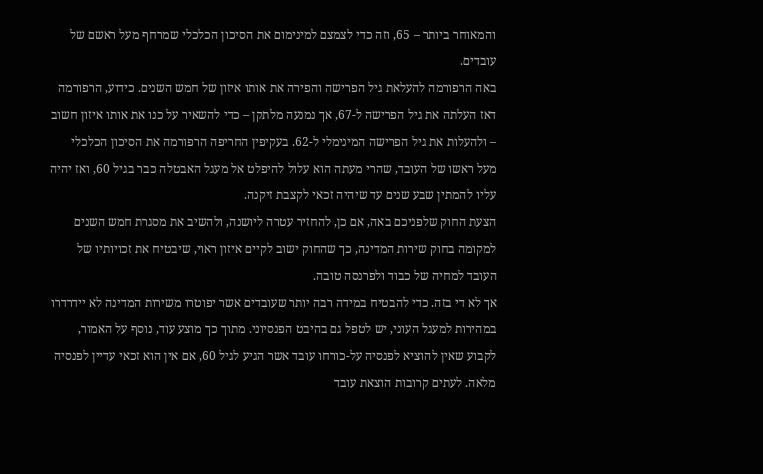והמאוחר ביותר – 65, וזה כדי לצמצם למינימום את הסיכון הכלכלי שמרחף מעל ראשם של עובדים.
באה הרפורמה להעלאת גיל הפרישה והפירה את אותו איזון של חמש השנים. כידוע, הרפורמה דאז העלתה את גיל הפרישה ל-67, אך נמנעה מלתקן – כדי להשאיר על כנו את אותו איזון חשוב – ולהעלות את גיל הפרישה המינימלי ל-62. בעקיפין החריפה הרפורמה את הסיכון הכלכלי מעל ראשו של העובד, שהרי מעתה הוא עלול להיפלט אל מעגל האבטלה כבר בגיל 60, ואז יהיה עליו להמתין שבע שנים עד שיהיה זכאי לקצבת זיקנה.
הצעת החוק שלפניכם באה, אם כן, להחזיר עטרה ליושנה, ולהשיב את מסגרת חמש השנים למקומה בחוק שירות המדינה, כך שהחוק ישוב לקיים איזון ראוי, שיבטיח את זכויותיו של העובד למחיה של כבוד ולפרנסה טובה.
אך לא די בזה. כדי להבטיח במידה רבה יותר שעובדים אשר יפוטרו משירות המדינה לא יידרדרו במהירות למעגל העוני, יש לטפל גם בהיבט הפנסיוני. מתוך כך מוצע עוד, נוסף על האמור, לקבוע שאין להוציא לפנסיה על-כורחו עובד אשר הגיע לגיל 60, אם אין הוא זכאי עדיין לפנסיה מלאה. לעתים קרובות הוצאת עובד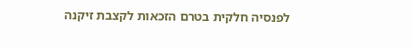לפנסיה חלקית בטרם הזכאות לקצבת זיקנה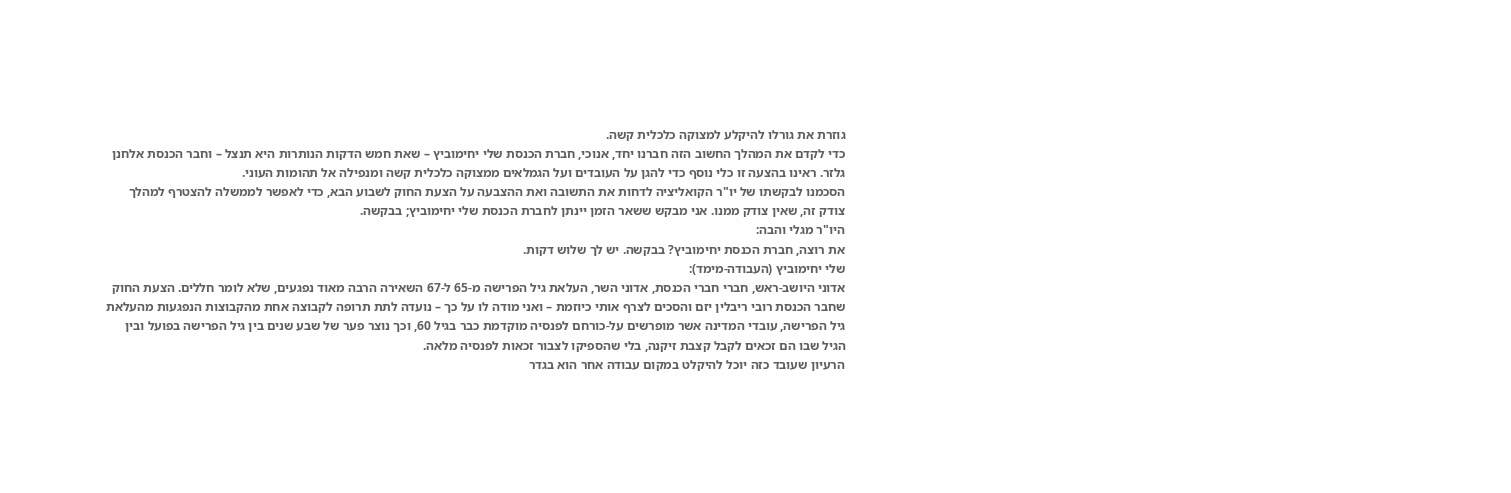גוזרת את גורלו להיקלע למצוקה כלכלית קשה.
כדי לקדם את המהלך החשוב הזה חברנו יחד, אנוכי, חברת הכנסת שלי יחימוביץ – שאת חמש הדקות הנותרות היא תנצל – וחבר הכנסת אלחנן גלזר. ראינו בהצעה זו כלי נוסף כדי להגן על העובדים ועל הגמלאים ממצוקה כלכלית קשה ומנפילה אל תהומות העוני.
הסכמנו לבקשתו של יו"ר הקואליציה לדחות את התשובה ואת ההצבעה על הצעת החוק לשבוע הבא, כדי לאפשר לממשלה להצטרף למהלך צודק זה, שאין צודק ממנו. אני מבקש ששאר הזמן יינתן לחברת הכנסת שלי יחימוביץ; בבקשה.
היו"ר מגלי והבה:
את רוצה, חברת הכנסת יחימוביץ? בבקשה. יש לך שלוש דקות.
שלי יחימוביץ (העבודה-מימד):
אדוני היושב-ראש, חברי חברי הכנסת, אדוני השר, העלאת גיל הפרישה מ-65 ל-67 השאירה הרבה מאוד נפגעים, שלא לומר חללים. הצעת החוק שחבר הכנסת רובי ריבלין יזם והסכים לצרף אותי כיוזמת – ואני מודה לו על כך – נועדה לתת תרופה לקבוצה אחת מהקבוצות הנפגעות מהעלאת גיל הפרישה, עובדי המדינה אשר מופרשים על-כורחם לפנסיה מוקדמת כבר בגיל 60, וכך נוצר פער של שבע שנים בין גיל הפרישה בפועל ובין הגיל שבו הם זכאים לקבל קצבת זיקנה, בלי שהספיקו לצבור זכאות לפנסיה מלאה.
הרעיון שעובד כזה יוכל להיקלט במקום עבודה אחר הוא בגדר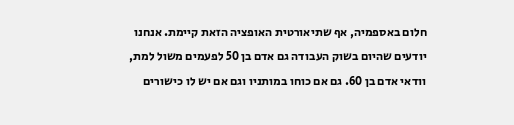חלום באספמיה, אף שתיאורטית האופציה הזאת קיימת. אנחנו יודעים שהיום בשוק העבודה גם אדם בן 50 לפעמים משול למת, וודאי אדם בן 60. גם אם כוחו במותניו וגם אם יש לו כישורים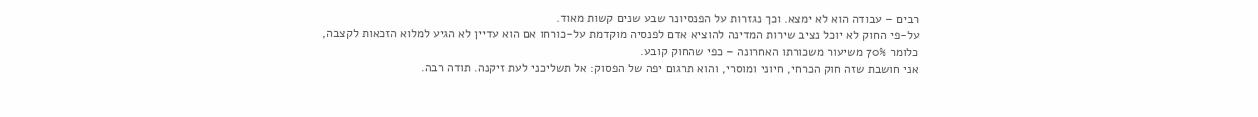רבים – עבודה הוא לא ימצא. וכך נגזרות על הפנסיונר שבע שנים קשות מאוד.
על-פי החוק לא יוכל נציב שירות המדינה להוציא אדם לפנסיה מוקדמת על-כורחו אם הוא עדיין לא הגיע למלוא הזכאות לקצבה, כלומר 70% משיעור משכורתו האחרונה – כפי שהחוק קובע.
אני חושבת שזה חוק הכרחי, חיוני ומוסרי, והוא תרגום יפה של הפסוק: אל תשליכני לעת זיקנה. תודה רבה.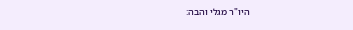היו"ר מגלי והבה: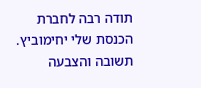תודה רבה לחברת הכנסת שלי יחימוביץ.
תשובה והצבעה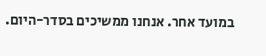במועד אחר. אנחנו ממשיכים בסדר-היום.